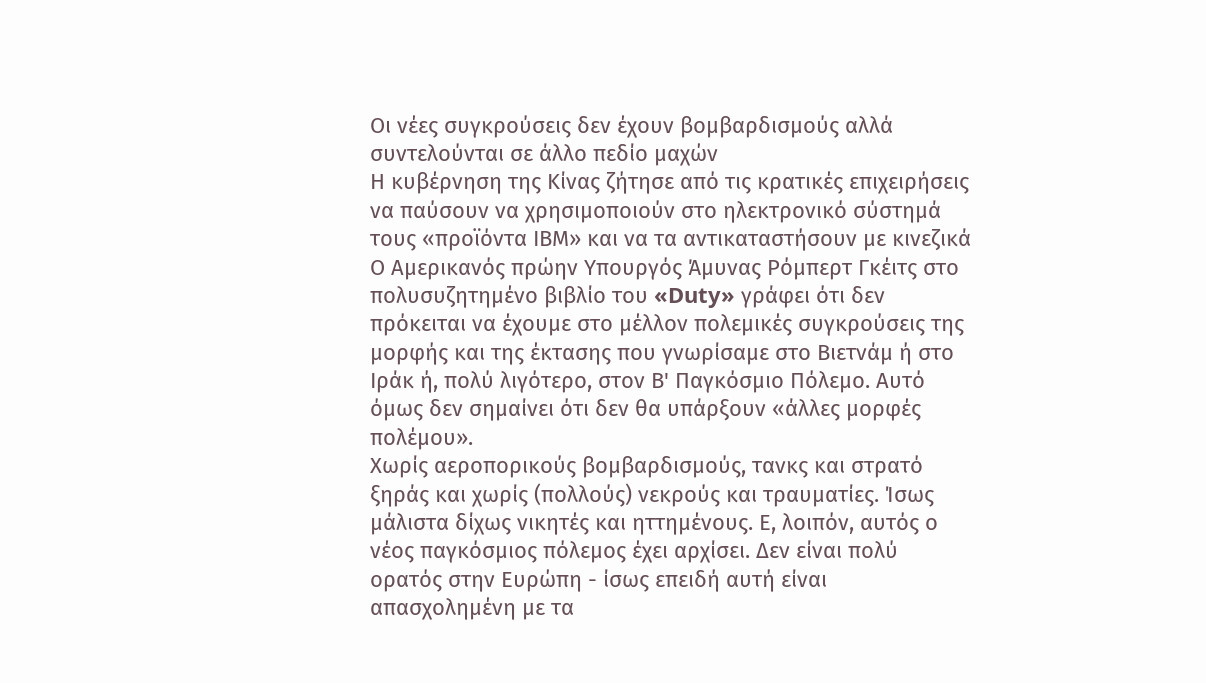Οι νέες συγκρούσεις δεν έχουν βομβαρδισμούς αλλά συντελούνται σε άλλο πεδίο μαχών
Η κυβέρνηση της Κίνας ζήτησε από τις κρατικές επιχειρήσεις να παύσουν να χρησιμοποιούν στο ηλεκτρονικό σύστημά τους «προϊόντα ΙΒΜ» και να τα αντικαταστήσουν με κινεζικά
Ο Αμερικανός πρώην Υπουργός Άμυνας Ρόμπερτ Γκέιτς στο πολυσυζητημένο βιβλίο του «Duty» γράφει ότι δεν πρόκειται να έχουμε στο μέλλον πολεμικές συγκρούσεις της μορφής και της έκτασης που γνωρίσαμε στο Βιετνάμ ή στο Ιράκ ή, πολύ λιγότερο, στον Β' Παγκόσμιο Πόλεμο. Αυτό όμως δεν σημαίνει ότι δεν θα υπάρξουν «άλλες μορφές πολέμου».
Χωρίς αεροπορικούς βομβαρδισμούς, τανκς και στρατό ξηράς και χωρίς (πολλούς) νεκρούς και τραυματίες. Ίσως μάλιστα δίχως νικητές και ηττημένους. Ε, λοιπόν, αυτός ο νέος παγκόσμιος πόλεμος έχει αρχίσει. Δεν είναι πολύ ορατός στην Ευρώπη - ίσως επειδή αυτή είναι απασχολημένη με τα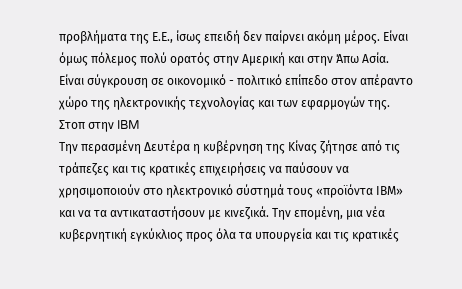προβλήματα της Ε.Ε., ίσως επειδή δεν παίρνει ακόμη μέρος. Είναι όμως πόλεμος πολύ ορατός στην Αμερική και στην Άπω Ασία. Είναι σύγκρουση σε οικονομικό - πολιτικό επίπεδο στον απέραντο χώρο της ηλεκτρονικής τεχνολογίας και των εφαρμογών της.
Στοπ στην IBM
Την περασμένη Δευτέρα η κυβέρνηση της Κίνας ζήτησε από τις τράπεζες και τις κρατικές επιχειρήσεις να παύσουν να χρησιμοποιούν στο ηλεκτρονικό σύστημά τους «προϊόντα ΙΒΜ» και να τα αντικαταστήσουν με κινεζικά. Την επομένη, μια νέα κυβερνητική εγκύκλιος προς όλα τα υπουργεία και τις κρατικές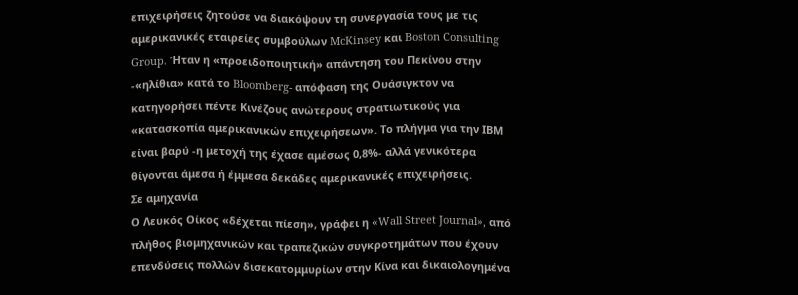επιχειρήσεις ζητούσε να διακόψουν τη συνεργασία τους με τις αμερικανικές εταιρείες συμβούλων McKinsey και Boston Consulting Group. Ήταν η «προειδοποιητική» απάντηση του Πεκίνου στην -«ηλίθια» κατά το Bloomberg- απόφαση της Ουάσιγκτον να κατηγορήσει πέντε Κινέζους ανώτερους στρατιωτικούς για «κατασκοπία αμερικανικών επιχειρήσεων». Το πλήγμα για την ΙΒΜ είναι βαρύ -η μετοχή της έχασε αμέσως 0,8%- αλλά γενικότερα θίγονται άμεσα ή έμμεσα δεκάδες αμερικανικές επιχειρήσεις.
Σε αμηχανία
Ο Λευκός Οίκος «δέχεται πίεση», γράφει η «Wall Street Journal», από πλήθος βιομηχανικών και τραπεζικών συγκροτημάτων που έχουν επενδύσεις πολλών δισεκατομμυρίων στην Κίνα και δικαιολογημένα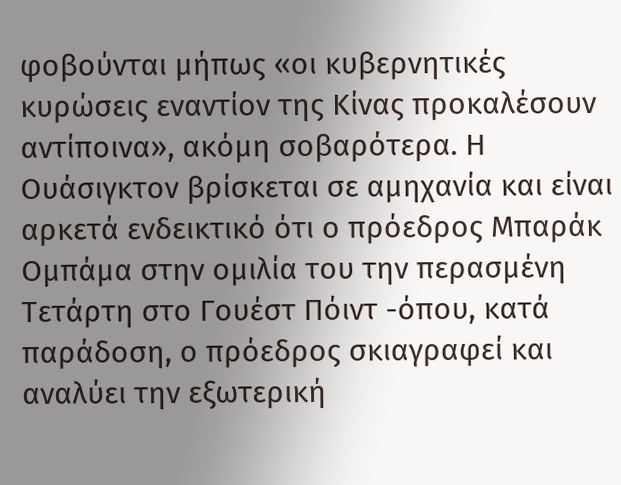φοβούνται μήπως «οι κυβερνητικές κυρώσεις εναντίον της Κίνας προκαλέσουν αντίποινα», ακόμη σοβαρότερα. Η Ουάσιγκτον βρίσκεται σε αμηχανία και είναι αρκετά ενδεικτικό ότι ο πρόεδρος Μπαράκ Ομπάμα στην ομιλία του την περασμένη Τετάρτη στο Γουέστ Πόιντ -όπου, κατά παράδοση, ο πρόεδρος σκιαγραφεί και αναλύει την εξωτερική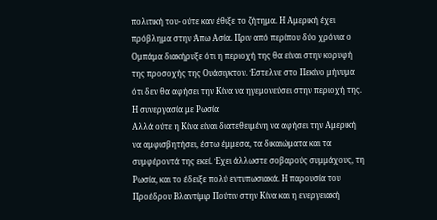πολιτική του- ούτε καν έθιξε το ζήτημα. Η Αμερική έχει πρόβλημα στην Άπω Ασία. Πριν από περίπου δύο χρόνια ο Ομπάμα διακήρυξε ότι η περιοχή της θα είναι στην κορυφή της προσοχής της Ουάσιγκτον. Έστελνε στο Πεκίνο μήνυμα ότι δεν θα αφήσει την Κίνα να ηγεμονεύσει στην περιοχή της.
Η συνεργασία με Ρωσία
Αλλά ούτε η Κίνα είναι διατεθειμένη να αφήσει την Αμερική να αμφισβητήσει, έστω έμμεσα, τα δικαιώματα και τα συμφέροντά της εκεί. Έχει άλλωστε σοβαρούς συμμάχους, τη Ρωσία, και το έδειξε πολύ εντυπωσιακά. Η παρουσία του Προέδρου Βλαντίμιρ Πούτιν στην Κίνα και η ενεργειακή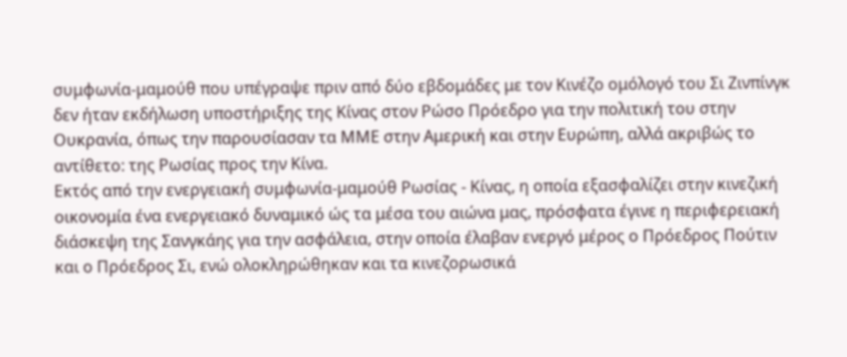συμφωνία-μαμούθ που υπέγραψε πριν από δύο εβδομάδες με τον Κινέζο ομόλογό του Σι Ζινπίνγκ δεν ήταν εκδήλωση υποστήριξης της Κίνας στον Ρώσο Πρόεδρο για την πολιτική του στην Ουκρανία, όπως την παρουσίασαν τα ΜΜΕ στην Αμερική και στην Ευρώπη, αλλά ακριβώς το αντίθετο: της Ρωσίας προς την Κίνα.
Εκτός από την ενεργειακή συμφωνία-μαμούθ Ρωσίας - Κίνας, η οποία εξασφαλίζει στην κινεζική οικονομία ένα ενεργειακό δυναμικό ώς τα μέσα του αιώνα μας, πρόσφατα έγινε η περιφερειακή διάσκεψη της Σανγκάης για την ασφάλεια, στην οποία έλαβαν ενεργό μέρος ο Πρόεδρος Πούτιν και ο Πρόεδρος Σι, ενώ ολοκληρώθηκαν και τα κινεζορωσικά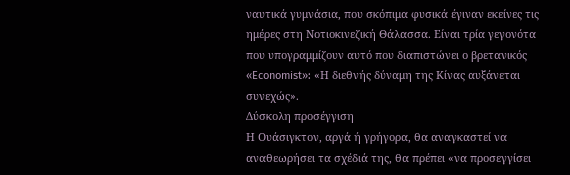ναυτικά γυμνάσια, που σκόπιμα φυσικά έγιναν εκείνες τις ημέρες στη Νοτιοκινεζική Θάλασσα. Είναι τρία γεγονότα που υπογραμμίζουν αυτό που διαπιστώνει ο βρετανικός «Economist»: «Η διεθνής δύναμη της Κίνας αυξάνεται συνεχώς».
Δύσκολη προσέγγιση
Η Ουάσιγκτον, αργά ή γρήγορα, θα αναγκαστεί να αναθεωρήσει τα σχέδιά της, θα πρέπει «να προσεγγίσει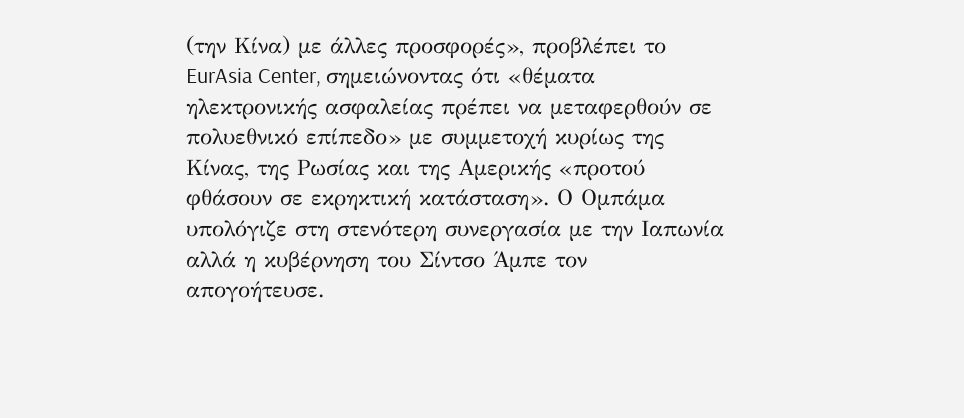(την Κίνα) με άλλες προσφορές», προβλέπει το EurAsia Center, σημειώνοντας ότι «θέματα ηλεκτρονικής ασφαλείας πρέπει να μεταφερθούν σε πολυεθνικό επίπεδο» με συμμετοχή κυρίως της Κίνας, της Ρωσίας και της Αμερικής «προτού φθάσουν σε εκρηκτική κατάσταση». Ο Ομπάμα υπολόγιζε στη στενότερη συνεργασία με την Ιαπωνία αλλά η κυβέρνηση του Σίντσο Άμπε τον απογοήτευσε.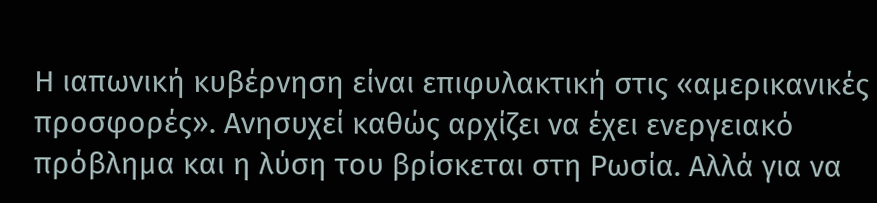Η ιαπωνική κυβέρνηση είναι επιφυλακτική στις «αμερικανικές προσφορές». Ανησυχεί καθώς αρχίζει να έχει ενεργειακό πρόβλημα και η λύση του βρίσκεται στη Ρωσία. Αλλά για να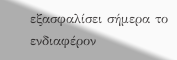εξασφαλίσει σήμερα το ενδιαφέρον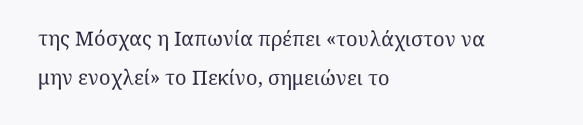της Μόσχας η Ιαπωνία πρέπει «τουλάχιστον να μην ενοχλεί» το Πεκίνο, σημειώνει το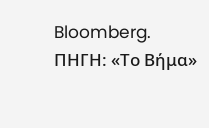Bloomberg.
ΠΗΓΗ: «Το Βήμα»